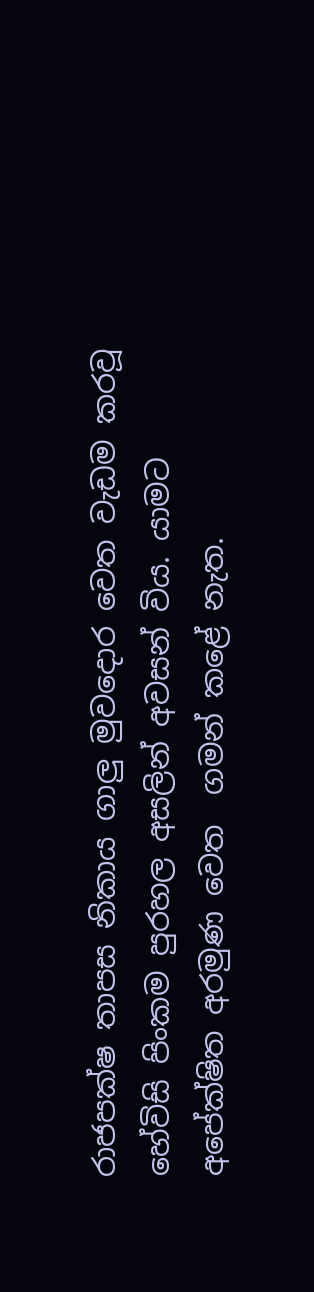රාජපක්ෂ තාපස නිකාය ගාලු මුවදොර වෙත වැඩම කරවූ හේවිසි පිංකම පුරහල අසලින් අවසන් විය. යාමට අපේක්ෂිත අරමුණ වෙත  ගමන් කළේ නැත.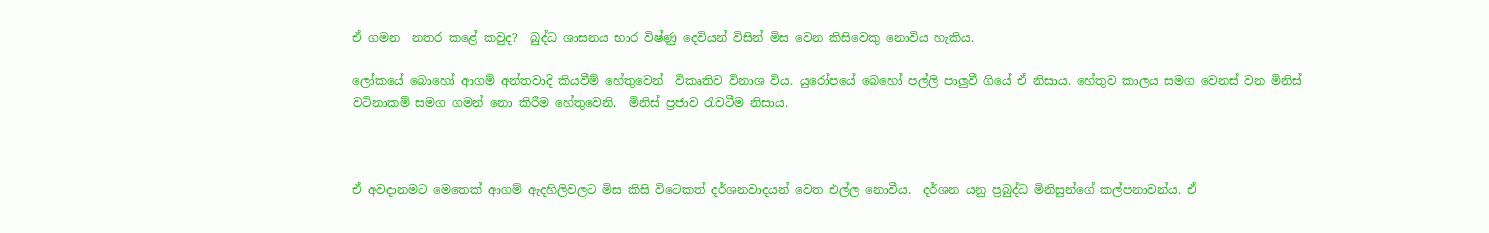ඒ ගමන  නතර කළේ කවුද?  බුද්ධ ශාසනය භාර විෂ්ණු දෙවියන් විසින් මිස වෙන කිසිවෙකු නොවිය හැකිය.

ලෝකයේ බොහෝ ආගම් අන්තවාදි කියවීම් හේතුවෙන්  විකෘතිව විනාශ විය. යුරෝපයේ බෙහෝ පල්ලි පාලුවී ගියේ ඒ නිසාය. හේතුව කාලය සමග වෙනස් වන මිනිස් වටිනාකම් සමග ගමන් නො කිරීම හේතුවෙනි.  මිනිස් ප්‍රජාව රැවටීම නිසාය.



ඒ අවදානමට මෙතෙක් ආගම් ඇදහිලිවලට මිස කිසි විටෙකත් දර්ශනවාදයන් වෙත එල්ල නොවීය.  දර්ශන යනු ප්‍රබුද්ධ මිනිසුන්ගේ කල්පනාවන්ය. ඒ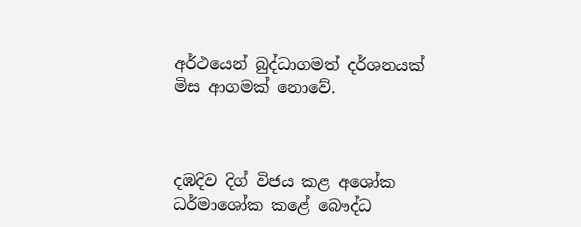අර්ථයෙන් බුද්ධාගමත් දර්ශනයක් මිස ආගමක් නොවේ.



දඹදිව දිග් විජය කළ අශෝක ධර්මාශෝක කළේ බෞද්ධ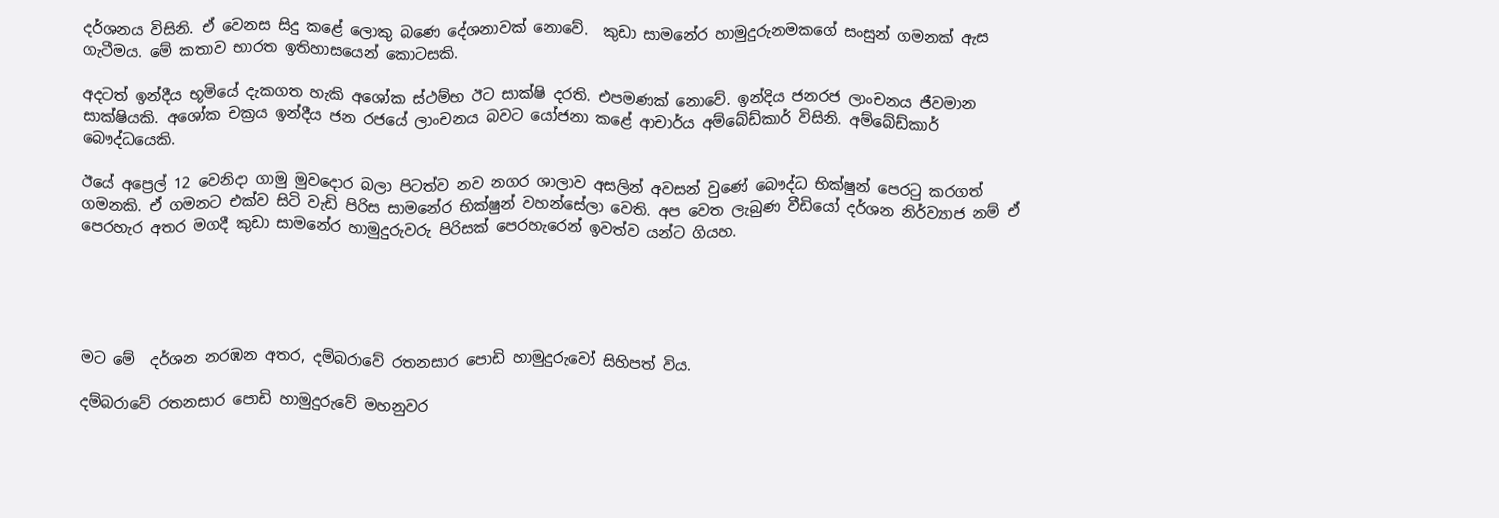දර්ශනය විසිනි. ඒ වෙනස සිදු කළේ ලොකු බණෙ දේශනාවක් නොවේ.  කුඩා සාමනේර හාමුදුරුනමකගේ සංසුන් ගමනක් ඇස ගැටීමය. මේ කතාව භාරත ඉතිහාසයෙන් කොටසකි.

අදටත් ඉන්දීය භූමියේ දැකගත හැකි අශෝක ස්ථම්භ ඊට සාක්ෂි දරති. එපමණක් නොවේ. ඉන්දිය ජනරජ ලාංචනය ජීවමාන සාක්ෂියකි. අශෝක චක්‍රය ඉන්දීය ජන රජයේ ලාංචනය බවට යෝජනා කළේ ආචාර්ය අම්බේඩ්කාර් විසිනි. අම්බේඩ්කාර් බෞද්ධයෙකි.

ඊයේ අප්‍රෙල් 12 වෙනිදා ගාමු මුවදොර බලා පිටත්ව නව නගර ශාලාව අසලින් අවසන් වුණේ බෞද්ධ භික්ෂුන් පෙරටු කරගත් ගමනකි. ඒ ගමනට එක්ව සිටි වැඩි පිරිස සාමනේර භික්ෂුන් වහන්සේලා වෙති. අප වෙත ලැබුණ වීඩියෝ දර්ශන නිර්ව්‍යාජ නම් ඒ පෙරහැර අතර මගදී කුඩා සාමනේර හාමුදුරුවරු පිරිසක් පෙරහැරෙන් ඉවත්ව යන්ට ගියහ.





මට මේ  දර්ශන නරඹන අතර, දම්බරාවේ රතනසාර පොඩි හාමුදුරුවෝ සිහිපත් විය.

දම්බරාවේ රතනසාර පොඩි හාමුදුරුවේ මහනුවර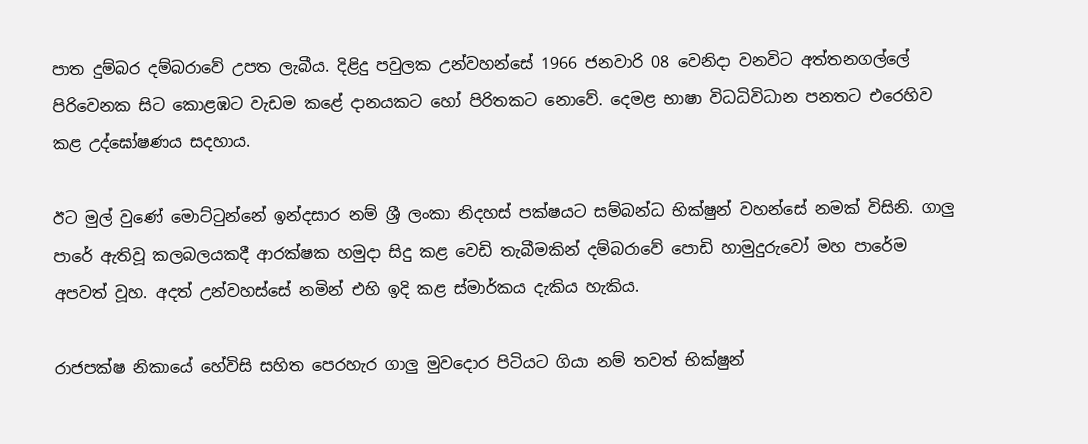පාත දුම්බර දම්බරාවේ උපත ලැබීය. දිළිදු පවුලක උන්වහන්සේ 1966 ජනවාරි 08 වෙනිදා වනවිට අත්තනගල්ලේ පිරිවෙනක සිට කොළඹට වැඩම කළේ දානයකට හෝ පිරිතකට නොවේ. දෙමළ භාෂා විධධිවිධාන පනතට එරෙහිව කළ උද්ඝෝෂණය සදහාය.

ඊට මුල් වුණේ මොට්ටුන්නේ ඉන්දසාර නම් ශ්‍රී ලංකා නිදහස් පක්ෂයට සම්බන්ධ භික්ෂුන් වහන්සේ නමක් විසිනි. ගාලු පාරේ ඇතිවූ කලබලයකදී ආරක්ෂක හමුදා සිදු කළ වෙඩි තැබීමකින් දම්බරාවේ පොඩි හාමුදුරුවෝ මහ පාරේම අපවත් වූහ. අදත් උන්වහස්සේ නමින් එහි ඉදි කළ ස්මාර්කය දැකිය හැකිය.

රාජපක්ෂ නිකායේ හේවිසි සහිත පෙරහැර ගාලු මුවදොර පිටියට ගියා නම් තවත් භික්ෂුන්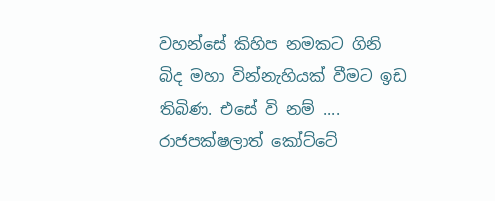වහන්සේ කිහිප නමකට ගිනි බිද මහා වින්නැහියක් වීමට ඉඩ තිබිණ. එසේ වි නම් .... රාජපක්ෂලාත් කෝට්ටේ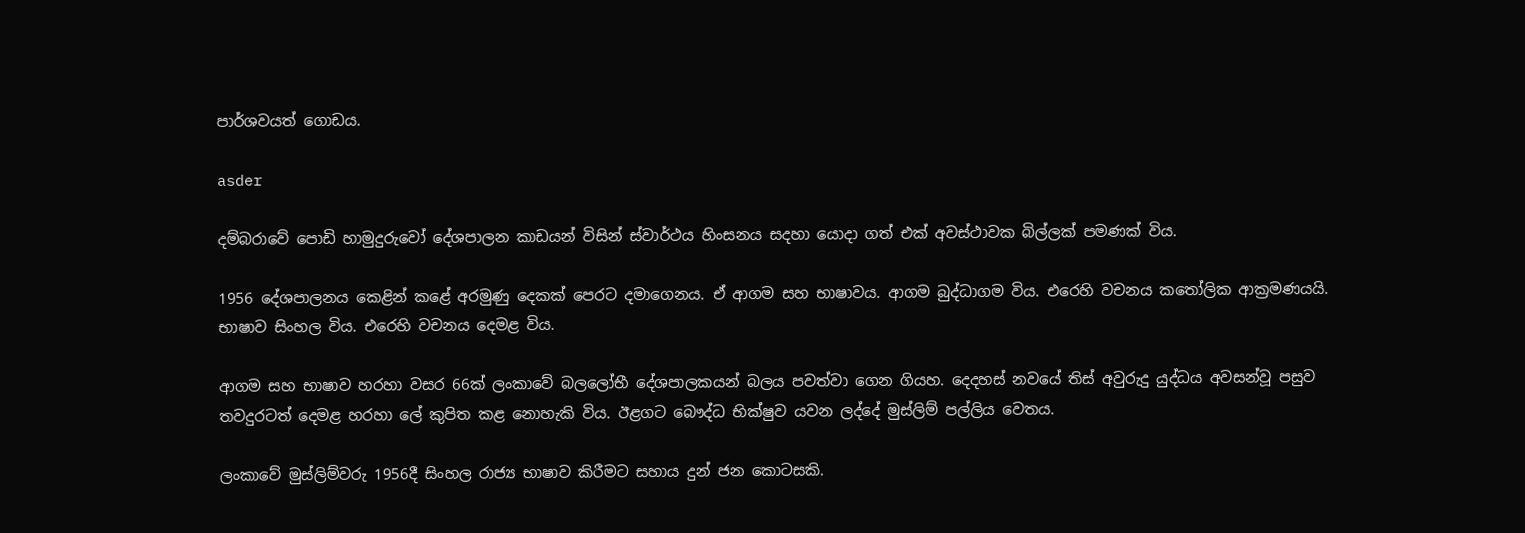පාර්ශවයත් ගොඩය.

asder

දම්බරාවේ පොඩි හාමුදුරුවෝ දේශපාලන කාඩයන් විසින් ස්වාර්ථය හිංසනය සදහා යොදා ගත් එක් අවස්ථාවක බිල්ලක් පමණක් විය.

1956 දේශපාලනය කෙළින් කළේ අරමුණු දෙකක් පෙරට දමාගෙනය. ඒ ආගම සහ භාෂාවය. ආගම බුද්ධාගම විය. එරෙහි වචනය කතෝලික ආක්‍රමණයයි. භාෂාව සිංහල විය. එරෙහි වචනය දෙමළ විය.

ආගම සහ භාෂාව හරහා වසර 66ක් ලංකාවේ බලලෝභී දේශපාලකයන් බලය පවත්වා ගෙන ගියහ. දෙදහස් නවයේ තිස් අවුරුදු යුද්ධය අවසන්වූ පසුව තවදුරටත් දෙමළ හරහා ලේ කුපිත කළ නොහැකි විය. ඊළගට බෞද්ධ භික්ෂුව යවන ලද්දේ මුස්ලිම් පල්ලිය වෙතය.

ලංකාවේ මුස්ලිම්වරු 1956දී සිංහල රාජ්‍ය භාෂාව කිරීමට සහාය දුන් ජන කොටසකි.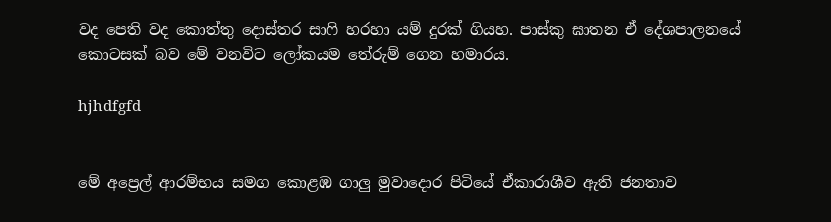වද පෙති වද කොත්තු දොස්තර සාෆි හරහා යම් දුරක් ගියහ. පාස්කු ඝාතන ඒ දේශපාලනයේ කොටසක් බව මේ වනවිට ලෝකයම තේරුම් ගෙන හමාරය.

hjhdfgfd


මේ අප්‍රෙල් ආරම්භය සමග කොළඹ ගාලු මුවාදොර පිටියේ ඒකාරාශීව ඇති ජනතාව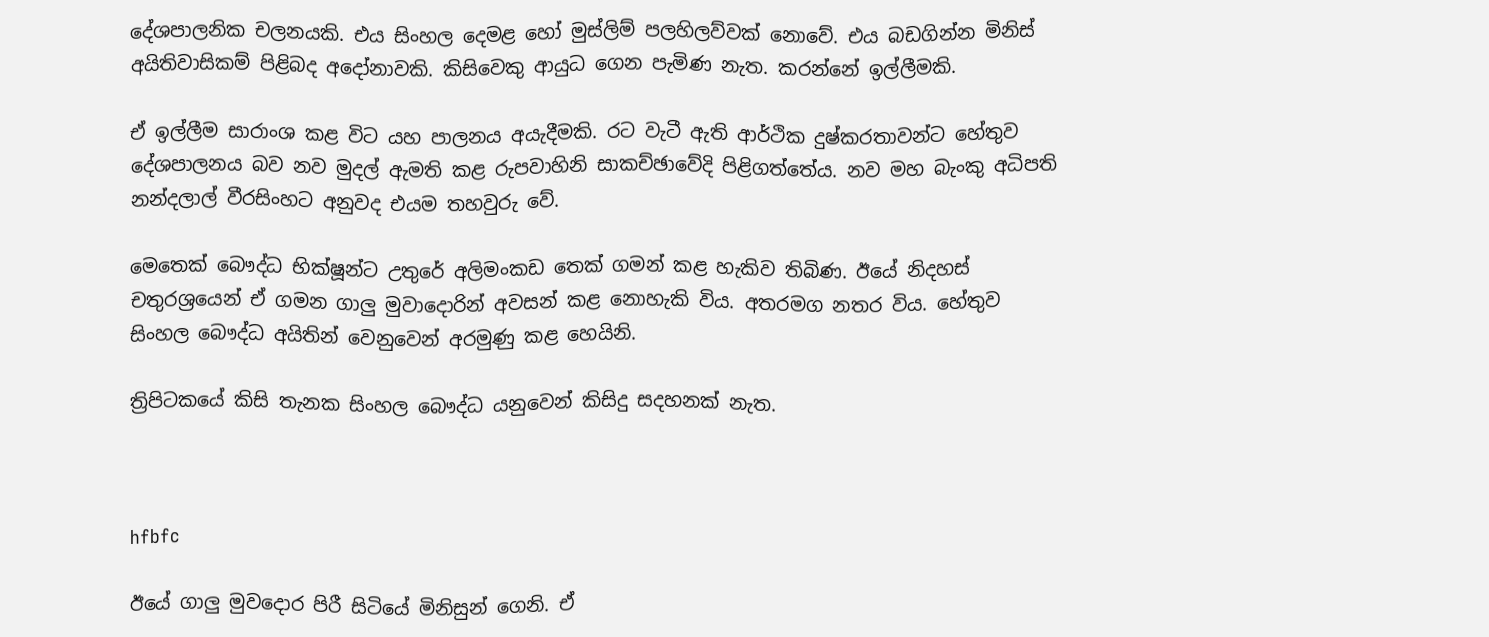දේශපාලනික චලනයකි. එය සිංහල දෙමළ හෝ මුස්ලිම් පලහිලව්වක් නොවේ. එය බඩගින්න මිනිස් අයිතිවාසිකම් පිළිබද අදෝනාවකි. කිසිවෙකු ආයුධ ගෙන පැමිණ නැත. කරන්නේ ඉල්ලීමකි.

ඒ ඉල්ලීම සාරාංශ කළ විට යහ පාලනය අයැදීමකි. රට වැටී ඇති ආර්ථික දුෂ්කරතාවන්ට හේතුව දේශපාලනය බව නව මුදල් ඇමති කළ රුපවාහිනි සාකච්ඡාවේදි පිළිගත්තේය. නව මහ බැංකු අධිපති නන්දලාල් වීරසිංහට අනුවද එයම තහවුරු වේ.

මෙතෙක් බෞද්ධ භික්ෂූන්ට උතුරේ අලිමංකඩ තෙක් ගමන් කළ හැකිව තිබිණ. ඊයේ නිදහස් චතුරශ්‍රයෙන් ඒ ගමන ගාලු මුවාදොරින් අවසන් කළ නොහැකි විය. අතරමග නතර විය. හේතුව සිංහල බෞද්ධ අයිතින් වෙනුවෙන් අරමුණු කළ හෙයිනි.

ත්‍රිපිටකයේ කිසි තැනක සිංහල බෞද්ධ යනුවෙන් කිසිදු සදහනක් නැත.



hfbfc

ඊයේ ගාලු මුවදොර පිරී සිටියේ මිනිසුන් ගෙනි. ඒ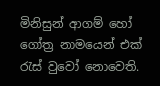මිනිසුන් ආගම් හෝ ගෝත්‍ර නාමයෙන් එක් රැස් වුවෝ නොවෙති.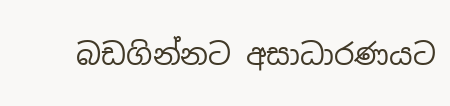බඩගින්නට අසාධාරණයට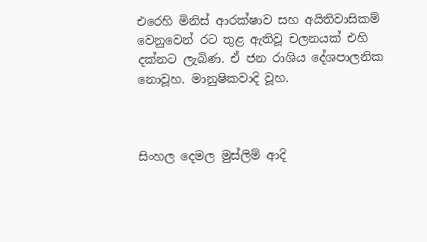එරෙහි මිනිස් ආරක්ෂාව සහ අයිතිවාසිකම් වෙනුවෙන් රට තුළ ඇතිවූ චලනයක් එහි දක්නට ලැබිණ. ඒ ජන රාශිය දේශපාලනික නොවූහ. මානුෂිකවාදි වූහ.



සිංහල දෙමල මුස්ලිම් ආදි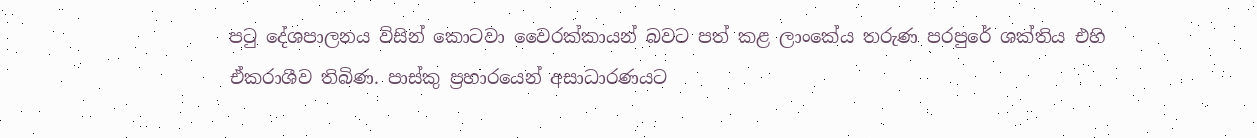පටු දේශපාලනය විසින් කොටවා වෛරක්කායන් බවට පත් කළ ලාංකේය තරුණ පරපුරේ ශක්තිය එහි ඒකරාශීව තිබිණ. පාස්කු ප්‍රහාරයෙන් අසාධාරණයට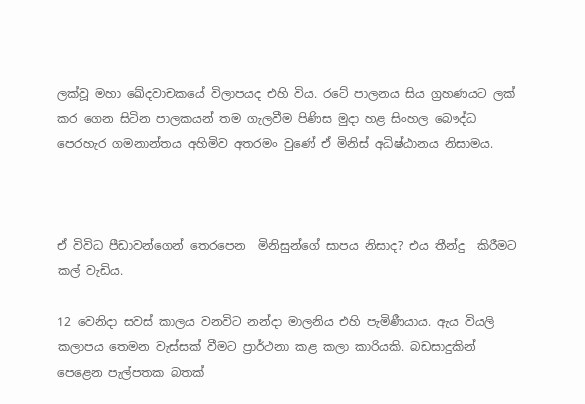ලක්වූ මහා ඛේදවාචකයේ විලාපයද එහි විය. රටේ පාලනය සිය ග්‍රහණයට ලක් කර ගෙන සිටින පාලකයන් තම ගැලවීම පිණිස මුදා හළ සිංහල බෞද්ධ පෙරහැර ගමනාන්තය අහිමිව අතරමං වුණේ ඒ මිනිස් අධිෂ්ඨානය නිසාමය.



ඒ විවිධ පීඩාවන්ගෙන් තෙරපෙන  මිනිසුන්ගේ සාපය නිසාද? එය තීන්දු  කිරීමට කල් වැඩිය.

12 වෙනිදා සවස් කාලය වනවිට නන්දා මාලනිය එහි පැමිණීයාය. ඇය වියලි කලාපය තෙමන වැස්සක් වීමට ප්‍රාර්ථනා කළ කලා කාරියකි. බඩසාදුකින් පෙළෙන පැල්පතක බතක්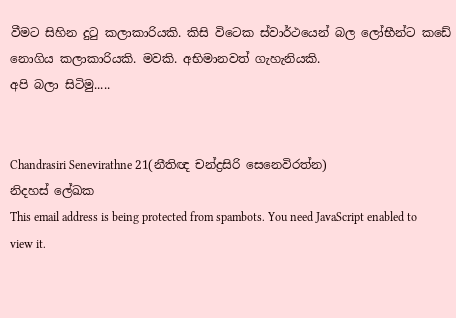වීමට සිහින දුටු කලාකාරියකි. කිසි විටෙක ස්වාර්ථයෙන් බල ලෝභීන්ට කඩේ නොගිය කලාකාරියකි. මවකි. අභිමානවත් ගැහැනියකි.
අපි බලා සිටිමු.....


Chandrasiri Senevirathne 21(නීතිඥ චන්ද්‍රසිරි සෙනෙවිරත්න)
නිදහස් ලේඛක
This email address is being protected from spambots. You need JavaScript enabled to view it.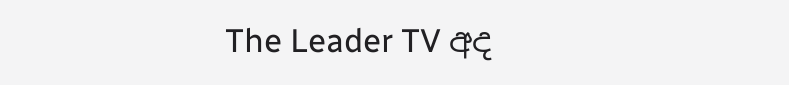The Leader TV අද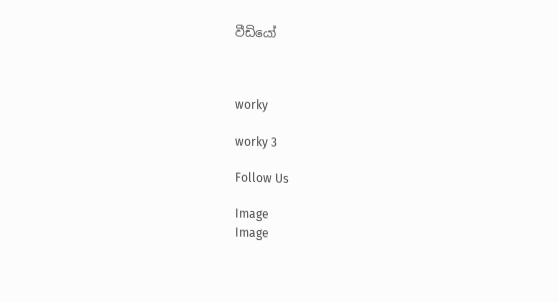වීඩියෝ



worky

worky 3

Follow Us

Image
Image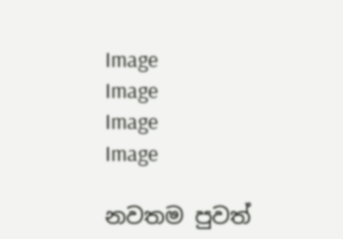Image
Image
Image
Image

නවතම පුවත්